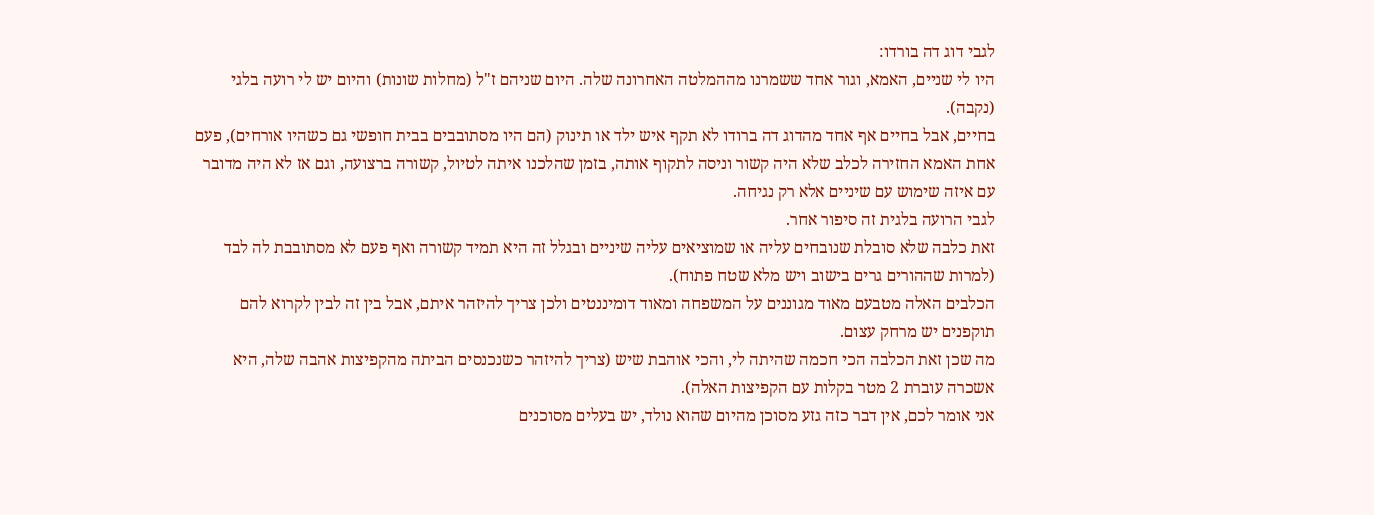לגבי דוג דה בורדו:
היו לי שניים, האמא, וגור אחד ששמרנו מההמלטה האחרונה שלה. היום שניהם ז"ל (מחלות שונות) והיום יש לי רועה בלגי (נקבה).
בחיים, אבל בחיים אף אחד מהדוג דה ברודו לא תקף איש ילד או תינוק (הם היו מסתובבים בבית חופשי גם כשהיו אורחים), פעם אחת האמא החזירה לכלב שלא היה קשור וניסה לתקוף אותה, בזמן שהלכנו איתה לטיול, קשורה ברצועה, וגם אז לא היה מדובר עם איזה שימוש עם שיניים אלא רק נגיחה.
לגבי הרועה בלגית זה סיפור אחר.
זאת כלבה שלא סובלת שנובחים עליה או שמוציאים עליה שיניים ובגלל זה היא תמיד קשורה ואף פעם לא מסתובבת לה לבד (למרות שההורים גרים בישוב ויש מלא שטח פתוח).
הכלבים האלה מטבעם מאוד מגוננים על המשפחה ומאוד דומיננטים ולכן צריך להיזהר איתם, אבל בין זה לבין לקרוא להם תוקפנים יש מרחק עצום.
מה שכן זאת הכלבה הכי חכמה שהיתה לי, והכי אוהבת שיש (צריך להיזהר כשנכנסים הביתה מהקפיצות אהבה שלה, היא אשכרה עוברת 2 מטר בקלות עם הקפיצות האלה).
אני אומר לכם, אין דבר כזה גזע מסוכן מהיום שהוא נולד, יש בעלים מסוכנים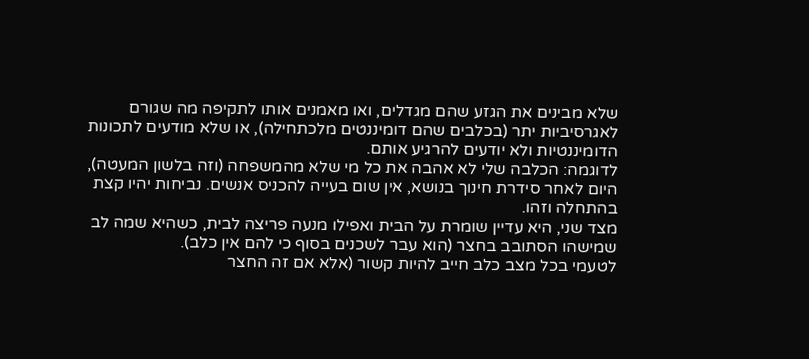שלא מבינים את הגזע שהם מגדלים, ואו מאמנים אותו לתקיפה מה שגורם לאגרסיביות יתר (בכלבים שהם דומיננטים מלכתחילה), או שלא מודעים לתכונות הדומיננטיות ולא יודעים להרגיע אותם.
לדוגמה: הכלבה שלי לא אהבה את כל מי שלא מהמשפחה (וזה בלשון המעטה), היום לאחר סידרת חינוך בנושא, אין שום בעייה להכניס אנשים. נביחות יהיו קצת בהתחלה וזהו.
מצד שני, היא עדיין שומרת על הבית ואפילו מנעה פריצה לבית, כשהיא שמה לב שמישהו הסתובב בחצר (הוא עבר לשכנים בסוף כי להם אין כלב).
לטעמי בכל מצב כלב חייב להיות קשור (אלא אם זה החצר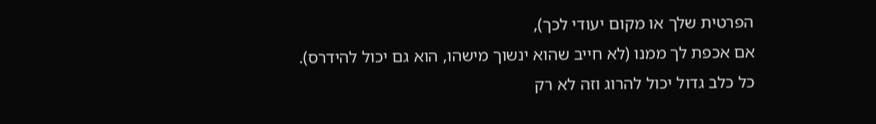הפרטית שלך או מקום יעודי לכך),
אם אכפת לך ממנו (לא חייב שהוא ינשוך מישהו, הוא גם יכול להידרס).
כל כלב גדול יכול להרוג וזה לא רק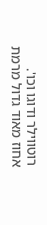רוטווילר ודוגו וכו'.
אחוז מאוד גדול מרמת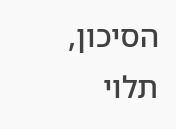הסיכון, תלוי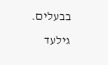בבעלים.
גילעד